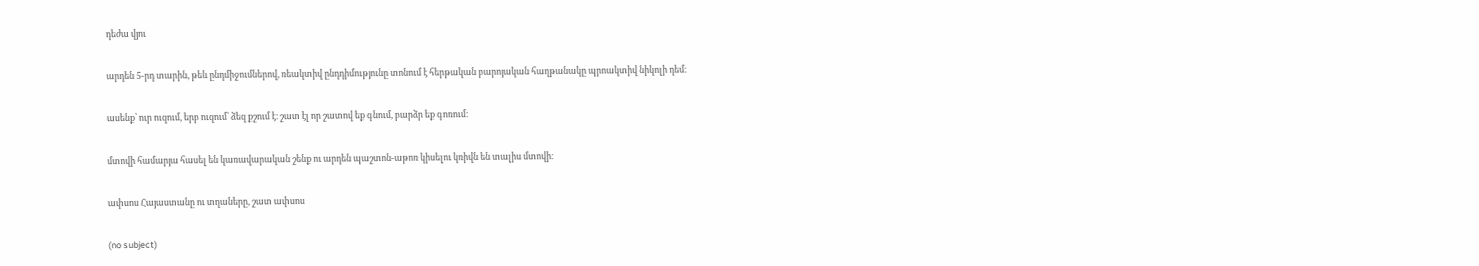դեժա վյու

արդեն 5-րդ տարին, թեև ընդմիջումներով, ռեակտիվ ընդդիմությունը տոնում է հերթական բարոյական հաղթանակը պրոակտիվ նիկոլի դեմ։

ասենք՝ ուր ուզում, երբ ուզում՝ ձեզ քշում է։ շատ էլ որ շատով եք գնում, բարձր եք գոռում։

մտովի համարյա հասել են կառավարական շենք ու արդեն պաշտոն-աթոռ կիսելու կռիվն են տալիս մտովի։

ափսոս Հայաստանը ու տղաները, շատ ափսոս

(no subject)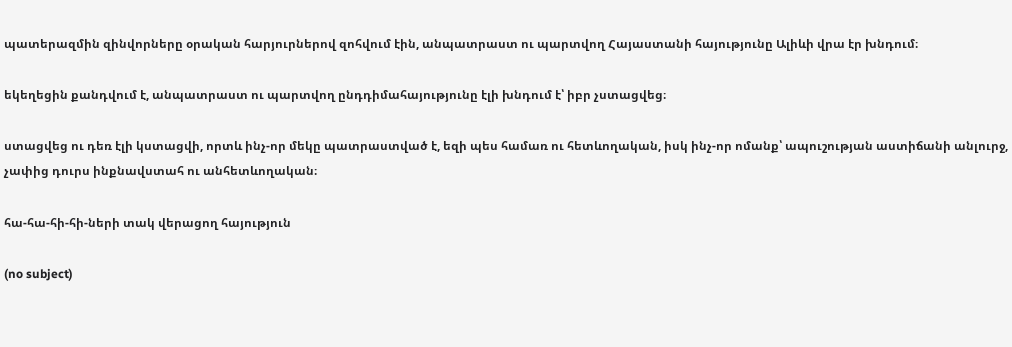պատերազմին զինվորները օրական հարյուրներով զոհվում էին, անպատրաստ ու պարտվող Հայաստանի հայությունը Ալիևի վրա էր խնդում։

եկեղեցին քանդվում է, անպատրաստ ու պարտվող ընդդիմահայությունը էլի խնդում է՝ իբր չստացվեց։

ստացվեց ու դեռ էլի կստացվի, որտև ինչ-որ մեկը պատրաստված է, եզի պես համառ ու հետևողական, իսկ ինչ-որ ոմանք՝ ապուշության աստիճանի անլուրջ, չափից դուրս ինքնավստահ ու անհետևողական։

հա-հա-հի-հի-ների տակ վերացող հայություն

(no subject)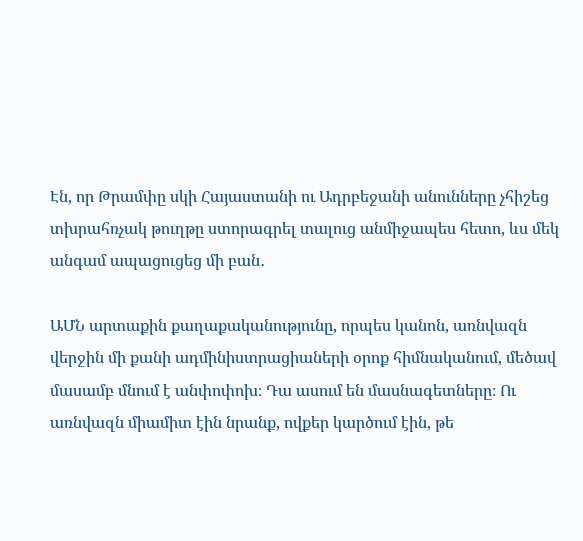Էն, որ Թրամփը սկի Հայաստանի ու Ադրբեջանի անունները չհիշեց տխրահռչակ թուղթը ստորագրել տալուց անմիջապես հետո, ևս մեկ անգամ ապացուցեց մի բան․

ԱՄՆ արտաքին քաղաքականությունը, որպես կանոն, առնվազն վերջին մի քանի ադմինիստրացիաների օրոք հիմնականում, մեծավ մասամբ մնում է անփոփոխ։ Դա ասում են մասնագետները։ Ու առնվազն միամիտ էին նրանք, ովքեր կարծում էին, թե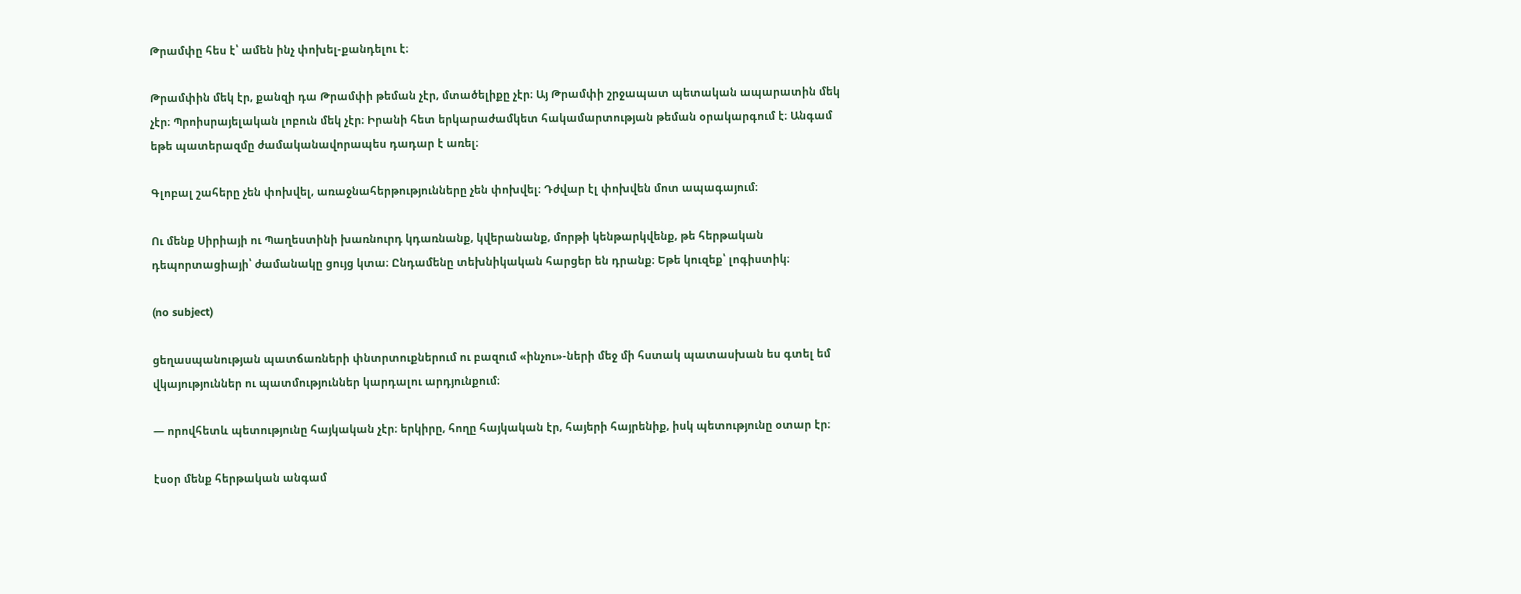Թրամփը հես է՝ ամեն ինչ փոխել-քանդելու է։

Թրամփին մեկ էր, քանզի դա Թրամփի թեման չէր, մտածելիքը չէր։ Այ Թրամփի շրջապատ պետական ապարատին մեկ չէր։ Պրոիսրայելական լոբուն մեկ չէր։ Իրանի հետ երկարաժամկետ հակամարտության թեման օրակարգում է։ Անգամ եթե պատերազմը ժամականավորապես դադար է առել։

Գլոբալ շահերը չեն փոխվել, առաջնահերթությունները չեն փոխվել։ Դժվար էլ փոխվեն մոտ ապագայում։

Ու մենք Սիրիայի ու Պաղեստինի խառնուրդ կդառնանք, կվերանանք, մորթի կենթարկվենք, թե հերթական դեպորտացիայի՝ ժամանակը ցույց կտա։ Ընդամենը տեխնիկական հարցեր են դրանք։ Եթե կուզեք՝ լոգիստիկ։

(no subject)

ցեղասպանության պատճառների փնտրտուքներում ու բազում «ինչու»-ների մեջ մի հստակ պատասխան ես գտել եմ վկայություններ ու պատմություններ կարդալու արդյունքում։

— որովհետև պետությունը հայկական չէր։ երկիրը, հողը հայկական էր, հայերի հայրենիք, իսկ պետությունը օտար էր։

էսօր մենք հերթական անգամ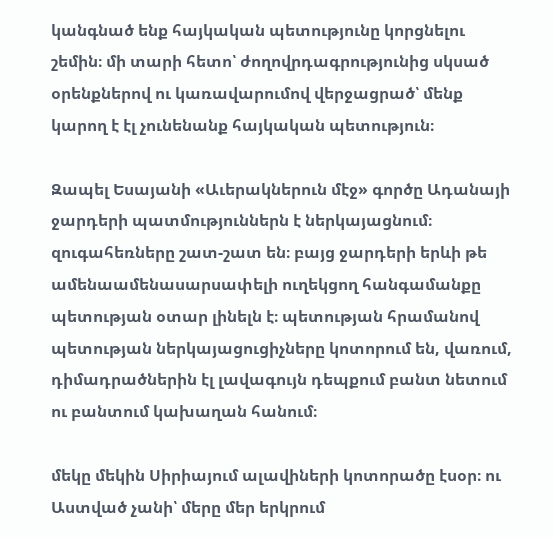կանգնած ենք հայկական պետությունը կորցնելու շեմին։ մի տարի հետո՝ ժողովրդագրությունից սկսած օրենքներով ու կառավարումով վերջացրած՝ մենք կարող է էլ չունենանք հայկական պետություն։

Զապել Եսայանի «Աւերակներուն մէջ» գործը Ադանայի ջարդերի պատմություններն է ներկայացնում։ զուգահեռները շատ-շատ են։ բայց ջարդերի երևի թե ամենաամենասարսափելի ուղեկցող հանգամանքը պետության օտար լինելն է։ պետության հրամանով պետության ներկայացուցիչները կոտորում են, վառում, դիմադրածներին էլ լավագույն դեպքում բանտ նետում ու բանտում կախաղան հանում։

մեկը մեկին Սիրիայում ալավիների կոտորածը էսօր։ ու Աստված չանի՝ մերը մեր երկրում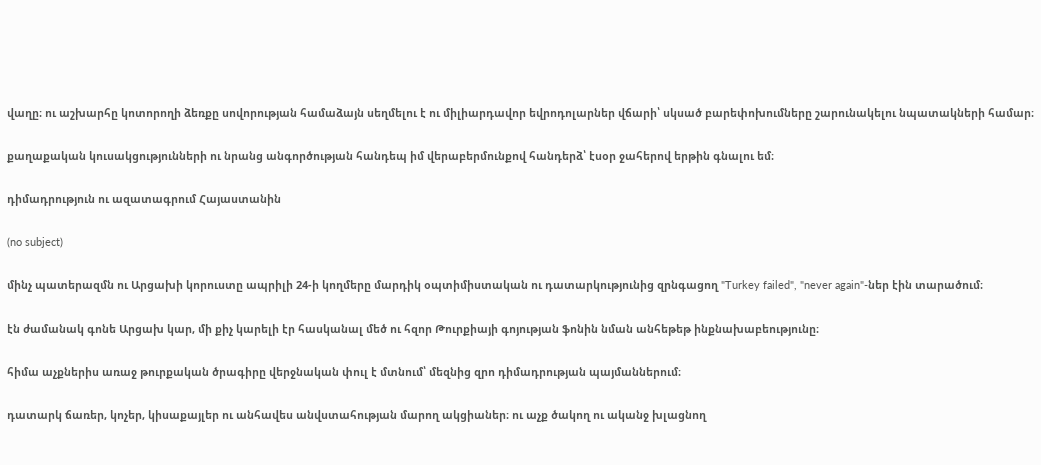վաղը։ ու աշխարհը կոտորողի ձեռքը սովորության համաձայն սեղմելու է ու միլիարդավոր եվրոդոլարներ վճարի՝ սկսած բարեփոխումները շարունակելու նպատակների համար։

քաղաքական կուսակցությունների ու նրանց անգործության հանդեպ իմ վերաբերմունքով հանդերձ՝ էսօր ջահերով երթին գնալու եմ։

դիմադրություն ու ազատագրում Հայաստանին

(no subject)

մինչ պատերազմն ու Արցախի կորուստը ապրիլի 24-ի կողմերը մարդիկ օպտիմիստական ու դատարկությունից զրնգացող "Turkey failed", "never again"-ներ էին տարածում։

էն ժամանակ գոնե Արցախ կար, մի քիչ կարելի էր հասկանալ մեծ ու հզոր Թուրքիայի գոյության ֆոնին նման անհեթեթ ինքնախաբեությունը։

հիմա աչքներիս առաջ թուրքական ծրագիրը վերջնական փուլ է մտնում՝ մեզնից զրո դիմադրության պայմաններում։

դատարկ ճառեր, կոչեր, կիսաքայլեր ու անհավես անվստահության մարող ակցիաներ։ ու աչք ծակող ու ականջ խլացնող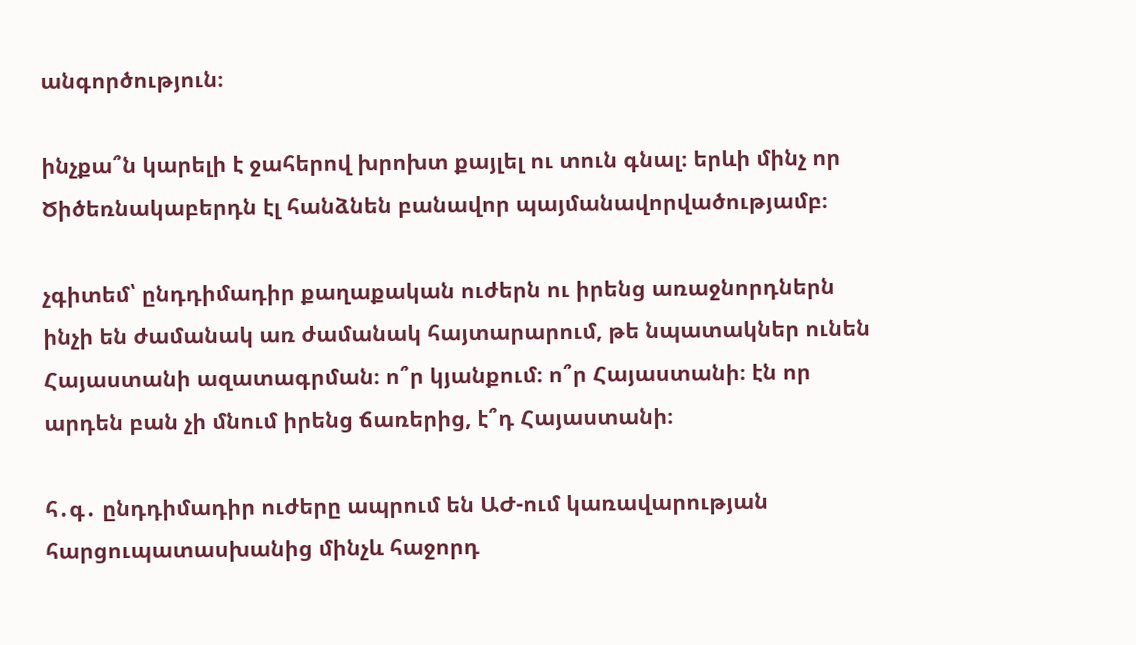անգործություն։

ինչքա՞ն կարելի է ջահերով խրոխտ քայլել ու տուն գնալ։ երևի մինչ որ Ծիծեռնակաբերդն էլ հանձնեն բանավոր պայմանավորվածությամբ։

չգիտեմ՝ ընդդիմադիր քաղաքական ուժերն ու իրենց առաջնորդներն ինչի են ժամանակ առ ժամանակ հայտարարում, թե նպատակներ ունեն Հայաստանի ազատագրման։ ո՞ր կյանքում։ ո՞ր Հայաստանի։ էն որ արդեն բան չի մնում իրենց ճառերից, է՞դ Հայաստանի։

հ․գ․ ընդդիմադիր ուժերը ապրում են ԱԺ-ում կառավարության հարցուպատասխանից մինչև հաջորդ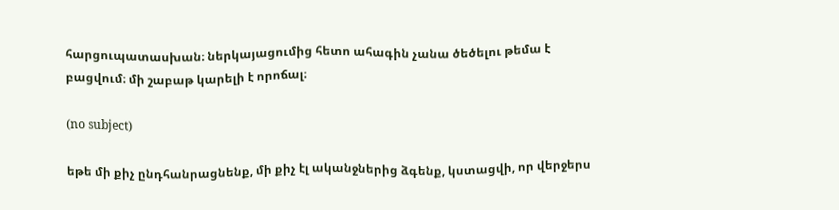հարցուպատասխան։ ներկայացումից հետո ահագին չանա ծեծելու թեմա է բացվում։ մի շաբաթ կարելի է որոճալ։

(no subject)

եթե մի քիչ ընդհանրացնենք, մի քիչ էլ ականջներից ձգենք, կստացվի, որ վերջերս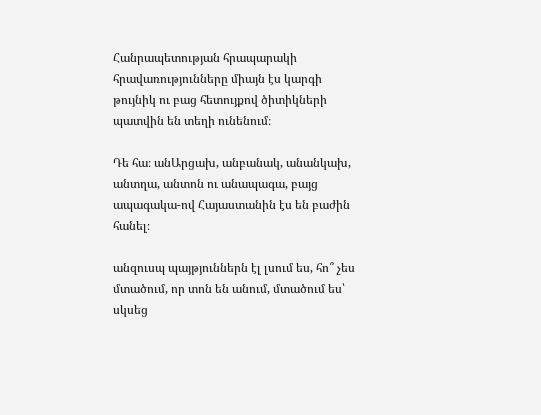Հանրապետության հրապարակի հրավառությունները միայն էս կարգի թույնիկ ու բաց հետույքով ծիտիկների պատվին են տեղի ունենում։

Դե հա։ անԱրցախ, անբանակ, անանկախ, անտղա, անտոն ու անապագա, բայց ապագակա-ով Հայաստանին էս են բաժին հանել։

անզուսպ պայթյուններն էլ լսում ես, հո՞ չես մտածում, որ տոն են անում, մտածում ես՝ սկսեց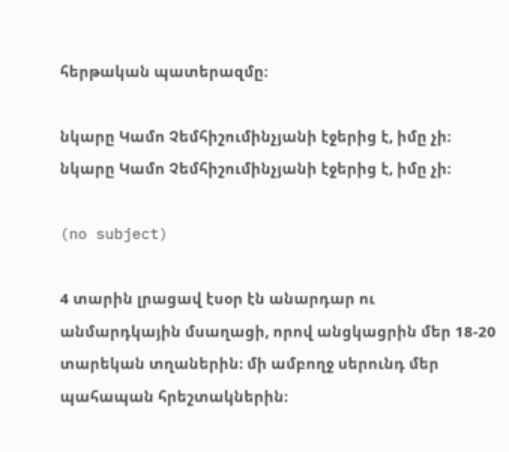հերթական պատերազմը։

նկարը Կամո Չեմհիշումինչյանի էջերից է, իմը չի։
նկարը Կամո Չեմհիշումինչյանի էջերից է, իմը չի։

(no subject)

4 տարին լրացավ էսօր էն անարդար ու անմարդկային մսաղացի, որով անցկացրին մեր 18-20 տարեկան տղաներին։ մի ամբողջ սերունդ մեր պահապան հրեշտակներին։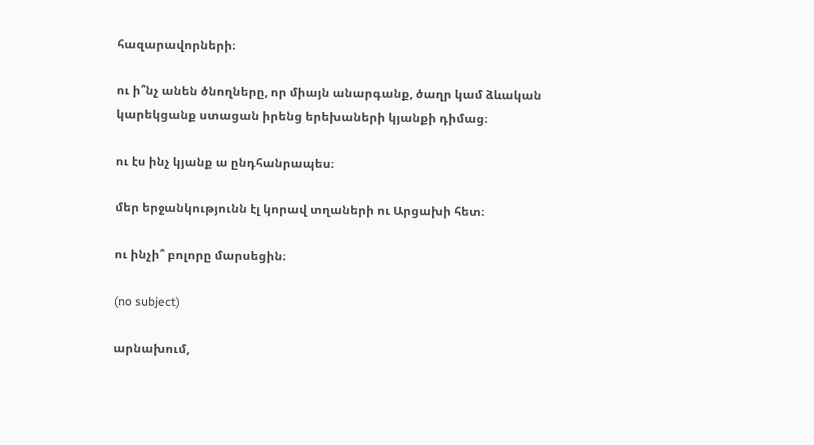հազարավորների։

ու ի՞նչ անեն ծնողները, որ միայն անարգանք, ծաղր կամ ձևական կարեկցանք ստացան իրենց երեխաների կյանքի դիմաց։

ու էս ինչ կյանք ա ընդհանրապես։

մեր երջանկությունն էլ կորավ տղաների ու Արցախի հետ։

ու ինչի՞ բոլորը մարսեցին։

(no subject)

արնախում,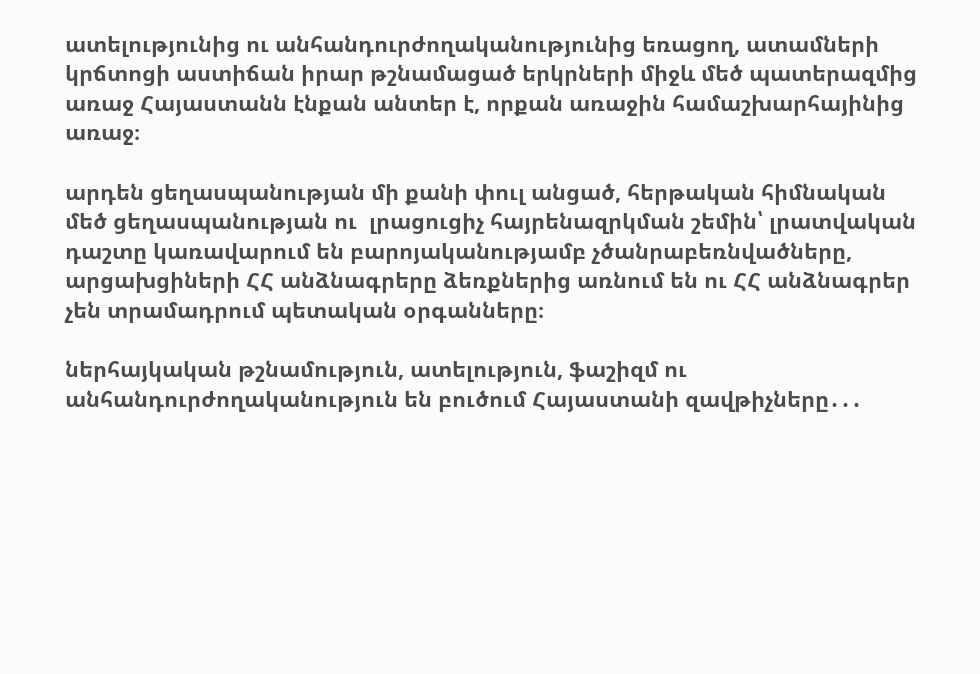ատելությունից ու անհանդուրժողականությունից եռացող, ատամների կրճտոցի աստիճան իրար թշնամացած երկրների միջև մեծ պատերազմից առաջ Հայաստանն էնքան անտեր է, որքան առաջին համաշխարհայինից առաջ։

արդեն ցեղասպանության մի քանի փուլ անցած, հերթական հիմնական մեծ ցեղասպանության ու  լրացուցիչ հայրենազրկման շեմին՝ լրատվական դաշտը կառավարում են բարոյականությամբ չծանրաբեռնվածները, արցախցիների ՀՀ անձնագրերը ձեռքներից առնում են ու ՀՀ անձնագրեր չեն տրամադրում պետական օրգանները։

ներհայկական թշնամություն, ատելություն, ֆաշիզմ ու անհանդուրժողականություն են բուծում Հայաստանի զավթիչները․․․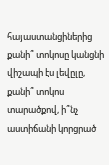հայաստանցիներից քանի՞ տոկոսը կանցնի վիշապի էս լեվըլը, քանի՞ տոկոս տարածքով, ի՞նչ աստիճանի կորցրած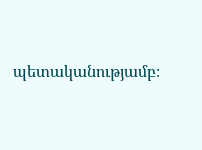պետականությամբ։